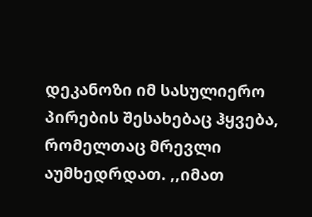დეკანოზი იმ სასულიერო პირების შესახებაც ჰყვება, რომელთაც მრევლი აუმხედრდათ. ,,იმათ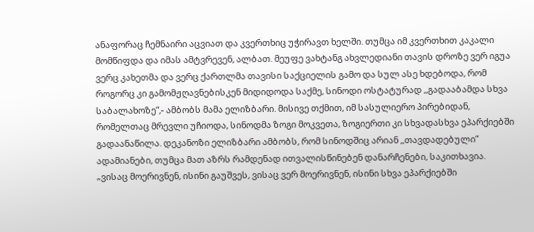ანაფორაც ჩემნაირი აცვიათ და კვერთხიც უჭირავთ ხელში. თუმცა იმ კვერთხით კაკალი მომწიფდა და იმას ამტვრევენ, ალბათ. მეუფე ვახტანგ ახვლედიანი თავის დროზე ვერ იგუა ვერც კახეთმა და ვერც ქართლმა თავისი საქციელის გამო და სულ ასე ხდებოდა, რომ როგორც კი გამომჟღავნებისკენ მიდიდოდა საქმე, სინოდი ოსტატურად ,,გადააბამდა სხვა საბალახოზე“,- ამბობს მამა ელიზბარი. მისივე თქმით, იმ სასულიერო პირებიდან, რომელთაც მრევლი უჩიოდა, სინოდმა ზოგი მოკვეთა, ზოგიერთი კი სხვადასხვა ეპარქიებში გადაანაწილა. დეკანოზი ელიზბარი ამბობს, რომ სინოდშიც არიან ,,თავდადებული“ ადამიანები, თუმცა მათ აზრს რამდენად ითვალისწინებენ დანარჩენები, საკითხავია.
„ვისაც მოერივნენ, ისინი გაუშვეს, ვისაც ვერ მოერივნენ, ისინი სხვა ეპარქიებში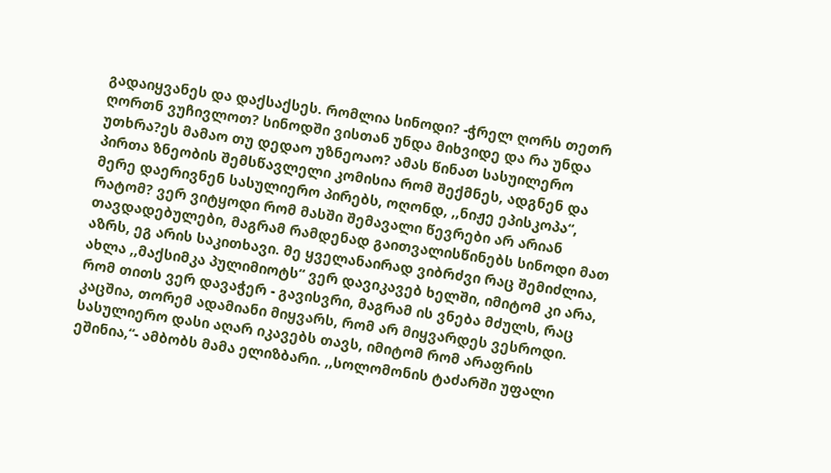გადაიყვანეს და დაქსაქსეს. რომლია სინოდი? -ჭრელ ღორს თეთრ ღორთნ ვუჩივლოთ? სინოდში ვისთან უნდა მიხვიდე და რა უნდა უთხრა?ეს მამაო თუ დედაო უზნეოაო? ამას წინათ სასუილერო პირთა ზნეობის შემსწავლელი კომისია რომ შექმნეს, ადგნენ და მერე დაერივნენ სასულიერო პირებს, ოღონდ, ,,ნიჟე ეპისკოპა“, რატომ? ვერ ვიტყოდი რომ მასში შემავალი წევრები არ არიან თავდადებულები, მაგრამ რამდენად გაითვალისწინებს სინოდი მათ აზრს, ეგ არის საკითხავი. მე ყველანაირად ვიბრძვი რაც შემიძლია, ახლა ,,მაქსიმკა პულიმიოტს“ ვერ დავიკავებ ხელში, იმიტომ კი არა, რომ თითს ვერ დავაჭერ - გავისვრი, მაგრამ ის ვნება მძულს, რაც კაცშია, თორემ ადამიანი მიყვარს, რომ არ მიყვარდეს ვესროდი. სასულიერო დასი აღარ იკავებს თავს, იმიტომ რომ არაფრის ეშინია,“- ამბობს მამა ელიზბარი. ,,სოლომონის ტაძარში უფალი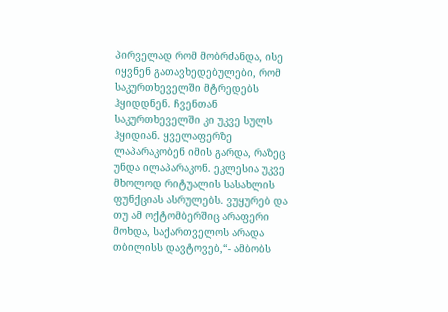პირველად რომ მობრძანდა, ისე იყვნენ გათავხედებულები, რომ საკურთხეველში მტრედებს ჰყიდდნენ. ჩვენთან საკურთხეველში კი უკვე სულს ჰყიდიან. ყველაფერზე ლაპარაკობენ იმის გარდა, რაზეც უნდა ილაპარაკონ. ეკლესია უკვე მხოლოდ რიტუალის სასახლის ფუნქციას ასრულებს. ვუყურებ და თუ ამ ოქტომბერშიც არაფერი მოხდა, საქართველოს არადა თბილისს დავტოვებ,“- ამბობს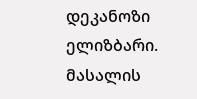დეკანოზი ელიზბარი.
მასალის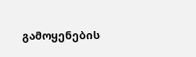გამოყენების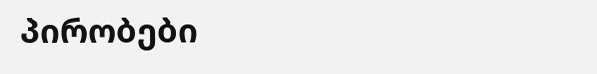პირობები